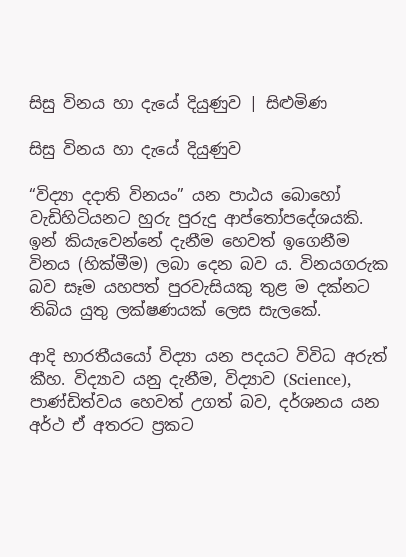සිසු විනය හා දැයේ දියුණුව | සිළුමිණ

සිසු විනය හා දැයේ දියුණුව

“විද්‍යා දදාති විනයං” යන පාඨය බොහෝ වැඩිහිටියනට හුරු පුරුදු ආප්තෝපදේශයකි. ඉන් කියැවෙන්නේ දැනීම හෙවත් ඉගෙනීම විනය (හික්මීම) ලබා දෙන බව ය. විනයගරුක බව සෑම යහපත් පුරවැසියකු තුළ ම දක්නට තිබිය යුතු ලක්ෂණයක් ලෙස සැලකේ.

ආදි භාරතීයයෝ විද්‍යා යන පදයට විවිධ අරුත් කීහ. විද්‍යාව යනු දැනීම, විද්‍යාව (Science), පාණ්ඩිත්වය හෙවත් උගත් බව, දර්ශනය යන අර්ථ ඒ අතරට ප්‍රකට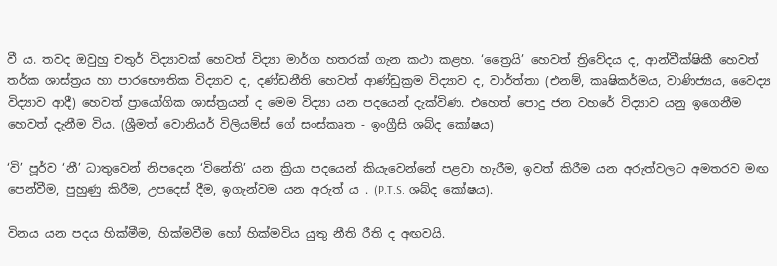වී ය. තවද ඔවුහු චතුර් විද්‍යාවක් හෙවත් විද්‍යා මාර්ග හතරක් ගැන කථා කළහ. ‘ත්‍රෛයි’ හෙවත් ත්‍රිවේදය ද, ආන්වීක්ෂිකී හෙවත් තර්ක ශාස්ත්‍රය හා පාරභෞතික විද්‍යාව ද, දණ්ඩනීති හෙවත් ආණ්ඩුක්‍රම විද්‍යාව ද, වාර්ත්තා (එනම්, කෘෂිකර්මය, වාණිජ්‍යය, වෛද්‍ය විද්‍යාව ආදී) හෙවත් ප්‍රායෝගික ශාස්ත්‍රයන් ද මෙම විද්‍යා යන පදයෙන් දැක්විණ. එහෙත් පොදු ජන වහරේ විද්‍යාව යනු ඉගෙනීම හෙවත් දැනීම විය. (ශ්‍රීමත් වොනියර් විලියම්ස් ගේ සංස්කෘත - ඉංග්‍රීසි ශබ්ද කෝෂය)

‘වි’ පූර්ව ‘නී’ ධාතුවෙන් නිපදෙන ‘විනේති’ යන ක්‍රියා පදයෙන් කියැවෙන්නේ පළවා හැරීම, ඉවත් කිරීම යන අරුත්වලට අමතරව මඟ පෙන්වීම, පුහුණු කිරීම, උපදෙස් දීම, ඉගැන්වම යන අරුත් ය . (P.T.S. ශබ්ද කෝෂය).

විනය යන පදය හික්මීම, හික්මවීම හෝ හික්මවිය යුතු නීති රීති ද අඟවයි.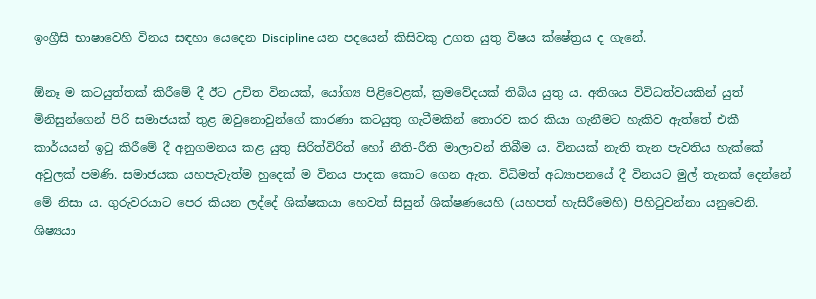ඉංග්‍රීසි භාෂාවෙහි විනය සඳහා යෙදෙන Discipline යන පදයෙන් කිසිවකු උගත යුතු විෂය ක්ෂේත්‍රය ද ගැනේ.

ඕනෑ ම කටයුත්තක් කිරීමේ දී ඊට උචිත විනයක්, යෝග්‍ය පිළිවෙළක්, ක්‍රමවේදයක් තිබිය යුතු ය. අතිශය විවිධත්වයකින් යුත් මිනිසුන්ගෙන් පිරි සමාජයක් තුළ ඔවුනොවුන්ගේ කාරණා කටයුතු ගැටීමකින් තොරව කර කියා ගැනීමට හැකිව ඇත්තේ එකී කාර්යයන් ඉටු කිරීමේ දී අනුගමනය කළ යුතු සිරිත්විරිත් හෝ නීති-රීති මාලාවන් තිබීම ය. විනයක් නැති තැන පැවතිය හැක්කේ අවුලක් පමණි. සමාජයක යහපැවැත්ම හුදෙක් ම විනය පාදක කොට ගෙන ඇත. විධිමත් අධ්‍යාපනයේ දී විනයට මුල් තැනක් දෙන්නේ මේ නිසා ය. ගුරුවරයාට පෙර කියන ලද්දේ ශික්ෂකයා හෙවත් සිසුන් ශික්ෂණයෙහි (යහපත් හැසිරීමෙහි) පිහිටුවන්නා යනුවෙනි. ශිෂ්‍යයා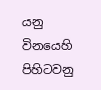යනු විනයෙහි පිහිටවනු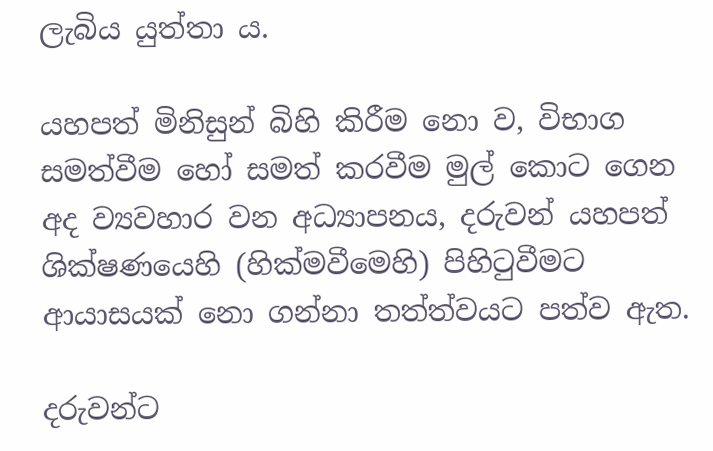ලැබිය යුත්තා ය.

යහපත් මිනිසුන් බිහි කිරීම නො ව, විභාග සමත්වීම හෝ සමත් කරවීම මුල් කොට ගෙන අද ව්‍යවහාර වන අධ්‍යාපනය, දරුවන් යහපත් ශික්ෂණයෙහි (හික්මවීමෙහි) පිහිටුවීමට ආයාසයක් නො ගන්නා තත්ත්වයට පත්ව ඇත.

දරුවන්ට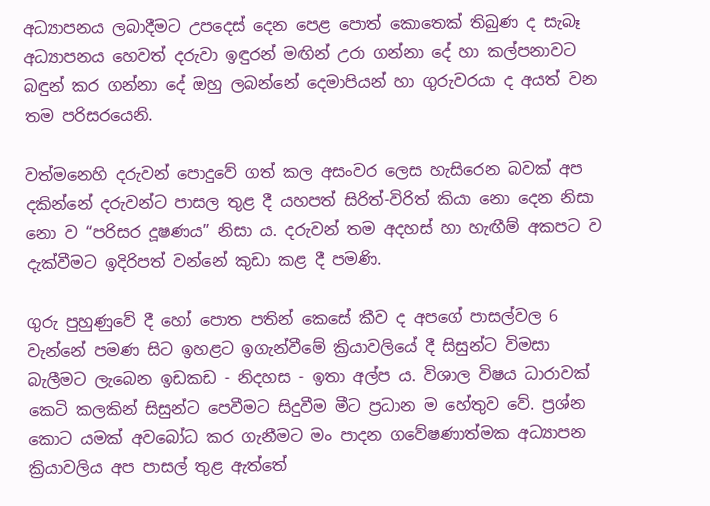අධ්‍යාපනය ලබාදීමට උපදෙස් දෙන පෙළ පොත් කොතෙක් තිබුණ ද සැබෑ අධ්‍යාපනය හෙවත් දරුවා ඉඳුරන් මඟින් උරා ගන්නා දේ හා කල්පනාවට බඳුන් කර ගන්නා දේ ඔහු ලබන්නේ දෙමාපියන් හා ගුරුවරයා ද අයත් වන තම පරිසරයෙනි.

වත්මනෙහි දරුවන් පොදුවේ ගත් කල අසංවර ලෙස හැසිරෙන බවක් අප දකින්නේ දරුවන්ට පාසල තුළ දී යහපත් සිරිත්-විරිත් කියා නො දෙන නිසා නො ව “පරිසර දූෂණය” නිසා ය. දරුවන් තම අදහස් හා හැඟීම් අකපට ව දැක්වීමට ඉදිරිපත් වන්නේ කුඩා කළ දී පමණි.

ගුරු පුහුණුවේ දී හෝ පොත පතින් කෙසේ කීව ද අපගේ පාසල්වල 6 වැන්නේ පමණ සිට ඉහළට ඉගැන්වීමේ ක්‍රියාවලියේ දී සිසුන්ට විමසා බැලීමට ලැබෙන ඉඩකඩ - නිදහස - ඉතා අල්ප ය. විශාල විෂය ධාරාවක් කෙටි කලකින් සිසුන්ට පෙවීමට සිදුවීම මීට ප්‍රධාන ම හේතුව වේ. ප්‍රශ්න කොට යමක් අවබෝධ කර ගැනීමට මං පාදන ගවේෂණාත්මක අධ්‍යාපන ක්‍රියාවලිය අප පාසල් තුළ ඇත්තේ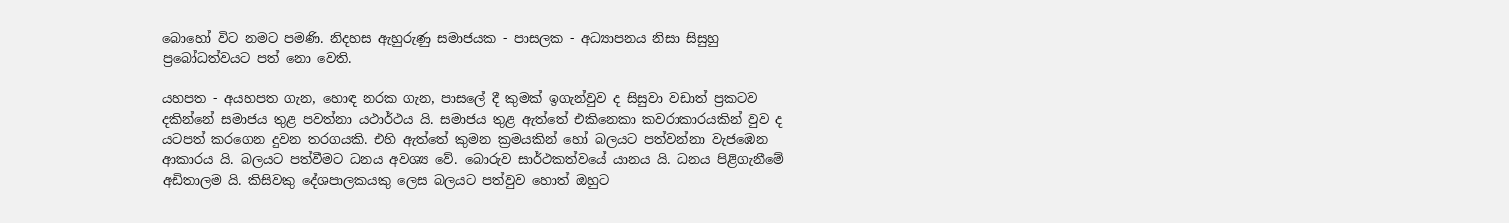බොහෝ විට නමට පමණි. නිදහස ඇහුරුණු සමාජයක - පාසලක - අධ්‍යාපනය නිසා සිසුහු ප්‍රබෝධත්වයට පත් නො වෙති.

යහපත - අයහපත ගැන, හොඳ නරක ගැන, පාසලේ දී කුමක් ඉගැන්වුව ද සිසුවා වඩාත් ප්‍රකටව දකින්නේ සමාජය තුළ පවත්නා යථාර්ථය යි. සමාජය තුළ ඇත්තේ එකිනෙකා කවරාකාරයකින් වුව ද යටපත් කරගෙන දුවන තරගයකි. එහි ඇත්තේ කුමන ක්‍රමයකින් හෝ බලයට පත්වන්නා වැජඹෙන ආකාරය යි. බලයට පත්වීමට ධනය අවශ්‍ය වේ. බොරුව සාර්ථකත්වයේ යානය යි. ධනය පිළිගැනීමේ අඩිතාලම යි. කිසිවකු දේශපාලකයකු ලෙස බලයට පත්වුව හොත් ඔහුට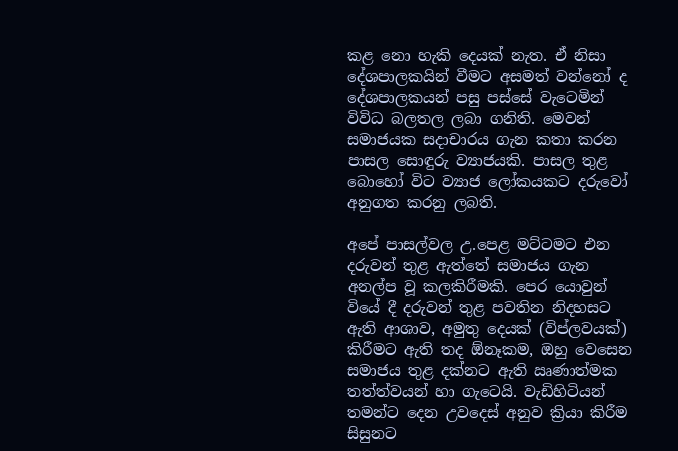කළ නො හැකි දෙයක් නැත. ඒ නිසා දේශපාලකයින් වීමට අසමත් වන්නෝ ද දේශපාලකයන් පසු පස්සේ වැටෙමින් විවිධ බලතල ලබා ගනිති. මෙවන් සමාජයක සදාචාරය ගැන කතා කරන පාසල සොඳුරු ව්‍යාජයකි. පාසල තුළ බොහෝ විට ව්‍යාජ ලෝකයකට දරුවෝ අනුගත කරනු ලබති.

අපේ පාසල්වල උ.පෙළ මට්ටමට එන දරුවන් තුළ ඇත්තේ සමාජය ගැන අනල්ප වූ කලකිරීමකි. පෙර යොවුන් වියේ දී දරුවන් තුළ පවතින නිදහසට ඇති ආශාව, අමුතු දෙයක් (විප්ලවයක්) කිරීමට ඇති තද ඕනෑකම, ඔහු වෙසෙන සමාජය තුළ දක්නට ඇති ඍණාත්මක තත්ත්වයන් හා ගැටෙයි. වැඩිහිටියන් තමන්ට දෙන උවදෙස් අනුව ක්‍රියා කිරීම සිසුනට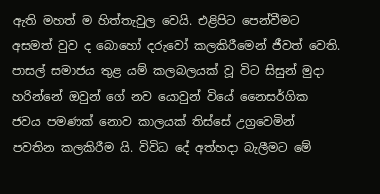ඇති මහත් ම හිත්තැවුල වෙයි. එළිපිට පෙන්වීමට අසමත් වුව ද බො‍හෝ දරුවෝ කලකිරීමෙන් ජීවත් වෙති. පාසල් සමාජය තුළ යම් කලබලයක් වූ විට සිසුන් මුදා හරින්නේ ඔවුන් ගේ නව යොවුන් වියේ නෛසර්ගික ජවය පමණක් නොව කාලයක් තිස්සේ උග්‍රවෙමින් පවතින කලකිරීම යි. විවිධ දේ අත්හදා බැලීමට මේ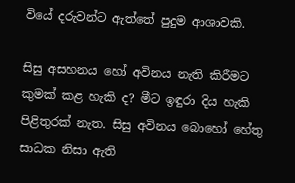වියේ දරුවන්ට ඇත්තේ පුදුම ආශාවකි.

සිසු අසහනය හෝ අවිනය නැති කිරීමට කුමක් කළ හැකි ද? මීට ඉඳුරා දිය හැකි පිළිතුරක් නැත. සිසු අවිනය බොහෝ හේතු සාධක නිසා ඇති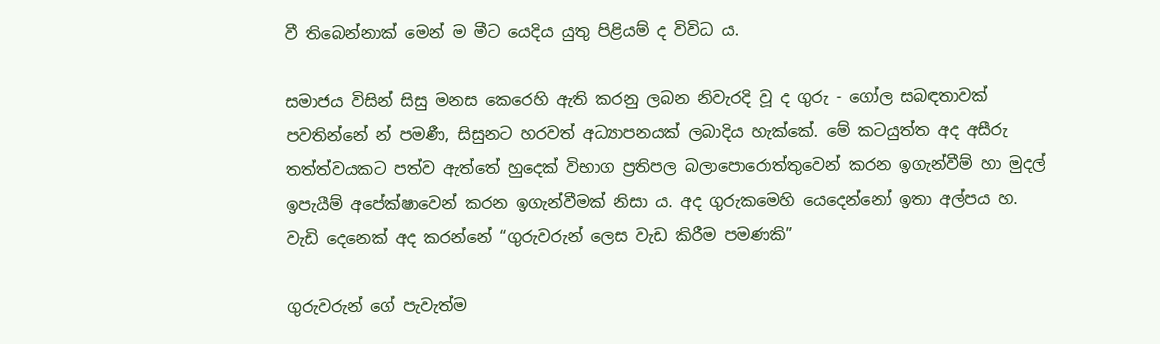වී තිබෙන්නාක් මෙන් ම මීට යෙදිය යුතු පිළියම් ද විවිධ ය.

සමාජය විසින් සිසු මනස කෙරෙහි ඇති කරනු ලබන නිවැරදි වූ ද ගුරු - ගෝල සබඳතාවක් පවතින්නේ න් පමණී, සිසුනට හරවත් අධ්‍යාපනයක් ලබාදිය හැක්කේ. මේ කටයුත්ත අද අසීරු තත්ත්වයකට පත්ව ඇත්තේ හුදෙක් විභාග ප්‍රතිපල බලාපොරොත්තුවෙන් කරන ඉගැන්වීම් හා මුදල් ඉපැයීම් අපේක්ෂාවෙන් කරන ඉගැන්වීමක් නිසා ය. අද ගුරුකමෙහි යෙදෙන්නෝ ඉතා අල්පය හ. වැඩි දෙනෙක් අද කරන්නේ “ගුරුවරුන් ලෙස වැඩ කිරීම පමණකි”

ගුරුවරුන් ගේ පැවැත්ම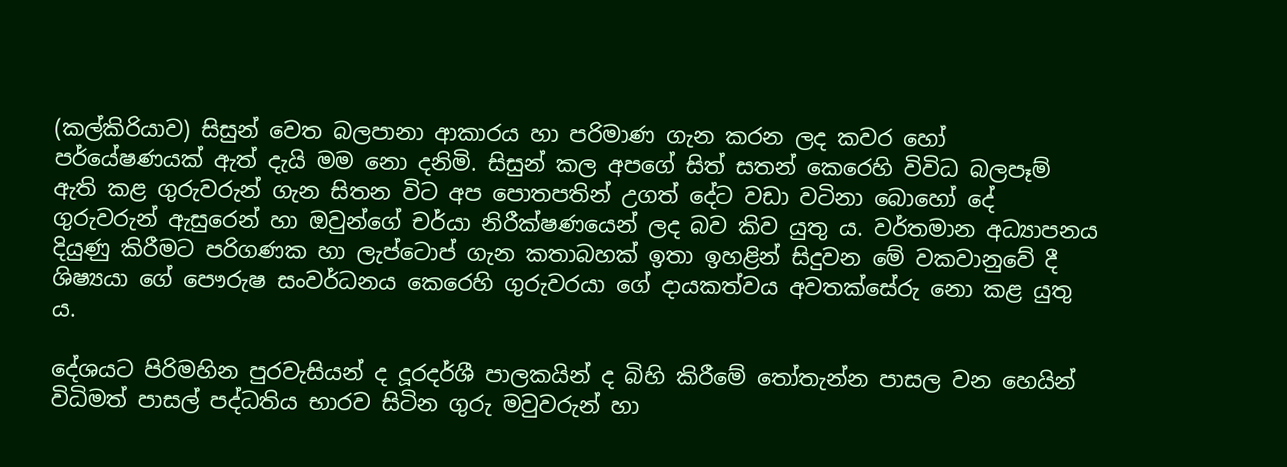(කල්කිරියාව) සිසුන් වෙත බලපානා ආකාරය හා පරිමාණ ගැන කරන ලද කවර හෝ පර්යේෂණයක් ඇත් දැයි මම නො දනිමි. සිසුන් කල අපගේ සිත් සතන් කෙරෙහි විවිධ බලපෑම් ඇති කළ ගුරුවරුන් ගැන සිතන විට අප පොතපතින් උගත් දේට වඩා වටිනා බොහෝ දේ ගුරුවරුන් ඇසුරෙන් හා ඔවුන්ගේ චර්යා නිරීක්ෂණයෙන් ලද බව කිව යුතු ය. වර්තමාන අධ්‍යාපනය දියුණු කිරීමට පරිගණක හා ලැප්ටොප් ගැන කතාබහක් ඉතා ඉහළින් සිදුවන මේ වකවානුවේ දී ශිෂ්‍යයා ගේ පෞරුෂ සංවර්ධනය කෙරෙහි ගුරුවරයා‍ ගේ දායකත්වය අවතක්සේරු නො කළ යුතු ය.

දේශයට පිරිමහින පුරවැසියන් ද දූරදර්ශී පාලකයින් ද බිහි කිරීමේ තෝතැන්න පාසල වන හෙයින් විධිමත් පාසල් පද්ධතිය භාරව සිටින ගුරු මවුවරුන් හා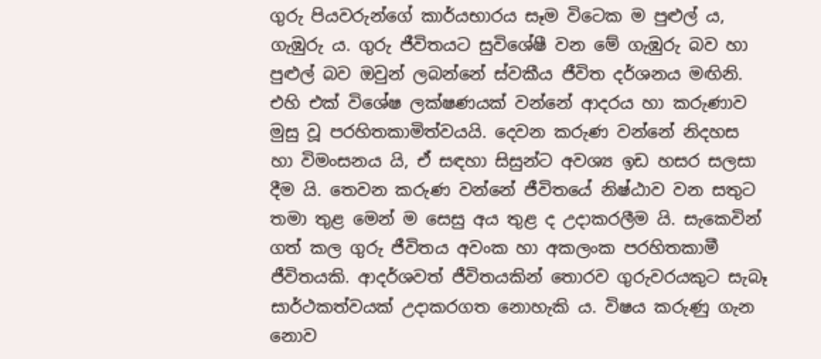ගුරු පියවරුන්ගේ කාර්යභාරය සෑම විටෙක ම පුළුල් ය, ගැඹුරු ය. ගුරු ජීවිතයට සුවිශේෂී වන මේ ගැඹුරු බව හා පුළුල් බව ඔවුන් ලබන්නේ ස්වකීය ජීවිත දර්ශනය මඟිනි. එහි එක් විශේෂ ලක්ෂණයක් වන්නේ ආදරය හා කරුණාව මුසු වූ පරහිතකාමිත්වයයි. දෙවන කරුණ වන්නේ නිදහස හා විමංසනය යි, ඒ සඳහා සිසුන්ට අවශ්‍ය ඉඩ හසර සලසා දීම යි. තෙවන කරුණ වන්නේ ජීවිතයේ නිෂ්ඨාව වන සතුට තමා තුළ මෙන් ම සෙසු අය තුළ ද උදාකරලීම යි. සැකෙවින් ගත් කල ගු‍රු ජීවිතය අවංක හා අකලංක පරහිතකාමී ජීවිතයකි. ආදර්ශවත් ජීවිතයකින් තොරව ගුරුවරයකුට සැබෑ සාර්ථකත්වයක් උදාකරගත නොහැකි ය. විෂය කරුණු ගැන නොව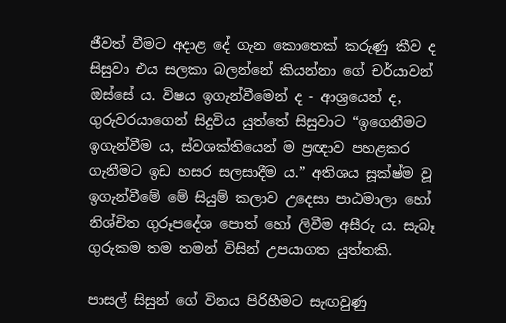ජීවත් වීමට අදාළ දේ ගැන කොතෙක් කරුණු කීව ද සිසුවා එය සලකා බලන්නේ කියන්නා ගේ චර්යාවන් ඔස්සේ ය. විෂය ඉගැන්වීමෙන් ද - ආශ්‍රයෙන් ද, ගුරුවරයාගෙන් සිදුවිය යුත්තේ සිසුවාට “ඉගෙනීමට ඉගැන්වීම ය, ස්වශක්තියෙන් ම ප්‍රඥාව පහළකර ගැනීමට ඉඩ හසර සලසාදීම ය.” අතිශය සූක්ෂ්ම වූ ඉගැන්වීමේ මේ සියුම් කලාව උදෙසා පාඨමාලා හෝ නිශ්චිත ගුරූපදේශ පොත් හෝ ලිවීම අසීරු ය. සැබෑ ගුරුකම තම තමන් විසින් උපයාගත යුත්තකි.

පාසල් සිසුන් ගේ විනය පිරිහීමට සැඟවුණු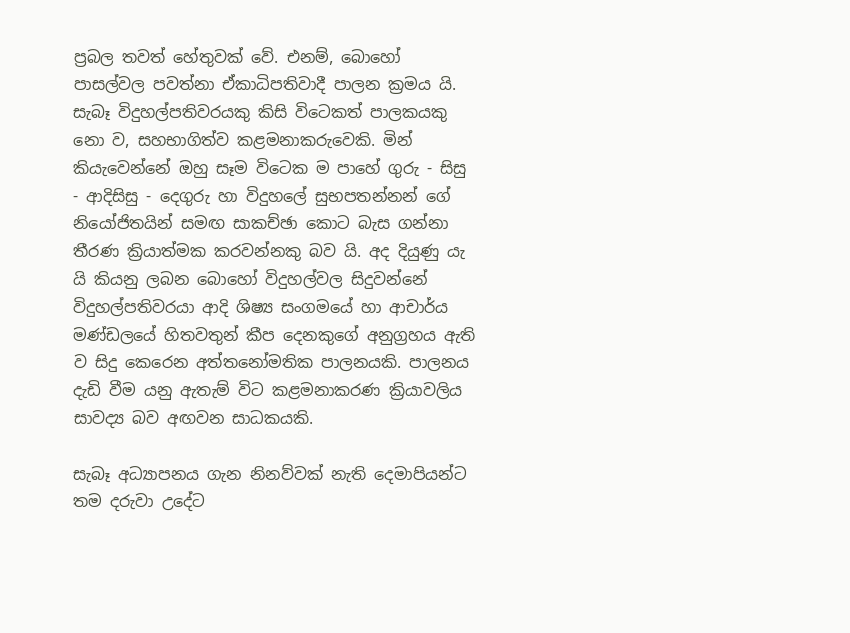ප්‍රබල තවත් හේතුවක් වේ. එනම්, බොහෝ පාසල්වල පවත්නා ඒකාධිපතිවාදී පාලන ක්‍රමය යි. සැබෑ විදුහල්පතිවරයකු කිසි විටෙකත් පාලකයකු නො ව, සහභාගිත්ව කළමනාකරුවෙකි. මින් කියැවෙන්නේ ඔහු සෑම විටෙක ම පාහේ ගුරු - සිසු - ආදිසිසු - දෙගු‍රු හා විදුහලේ සුභපතන්නන් ගේ නියෝජිතයින් සමඟ සාකච්ඡා කොට බැස ගන්නා තීරණ ක්‍රියාත්මක කරවන්නකු බව යි. අද දියුණු යැ යි කියනු ලබන බොහෝ විදුහල්වල සිදුවන්නේ විදුහල්පතිවරයා ආදි ශිෂ්‍ය සංගමයේ හා ආචාර්ය මණ්ඩලයේ හිතවතුන් කීප දෙනකුගේ අනුග්‍රහය ඇති ව සිදු කෙරෙන අත්තනෝමතික පාලනයකි. පාලනය දැඩි වීම යනු ඇතැම් විට කළමනාකරණ ක්‍රියාවලිය සාවද්‍ය බව අඟවන සාධකයකි.

සැබෑ අධ්‍යාපනය ගැන නිනව්වක් නැති දෙමාපියන්ට තම දරුවා උදේට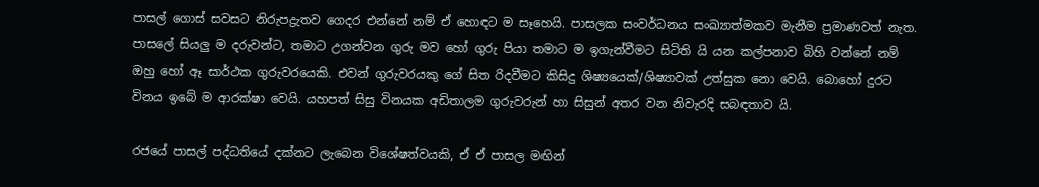පාසල් ගොස් සවසට නිරුපද්‍රැතව ගෙදර එන්නේ නම් ඒ හොඳට ම සෑහෙයි. පාසලක සංවර්ධනය සංඛ්‍යාත්මකව මැනීම ප්‍රමාණවත් නැත. පාසලේ සියලු ම දරුවන්ට, තමාට උගන්වන ගුරු මව හෝ ගුරු පියා තමාට ම ඉගැන්වීමට සිටිති යි යන කල්පනාව බිහි වන්නේ නම් ඔහු හෝ ඈ සාර්ථක ගුරුවරයෙකි. එවන් ගුරුවරයකු ගේ සිත රිදවීමට කිසිදු ශිෂ්‍යයෙක්/ශිෂ්‍යාවක් උත්සුක නො වෙයි. බොහෝ දුරට විනය ඉබේ ම ආරක්ෂා වෙයි. යහපත් සිසු විනයක අඩිතාලම ගුරුවරුන් හා සිසුන් අතර වන නිවැරදි සබඳතාව යි.

රජයේ පාසල් පද්ධතියේ දක්නට ලැබෙන විශේෂත්වයකි, ඒ ඒ පාසල මඟින්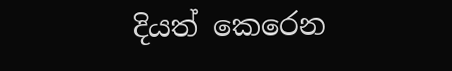දියත් කෙරෙන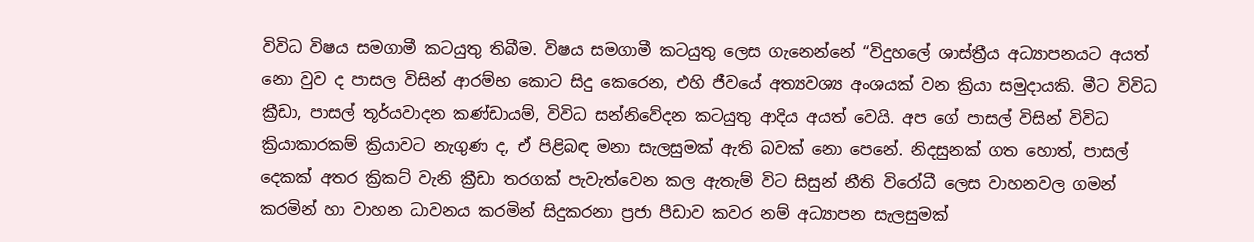විවිධ විෂය සමගාමී කටයුතු තිබීම. විෂය සමගාමී කටයුතු ලෙස ගැනෙන්නේ “විදුහලේ ශාස්ත්‍රීය අධ්‍යාපනයට අයත් නො වුව ද පාසල විසින් ආරම්භ ‍කොට සිදු කෙරෙන, එහි ජීවයේ අත්‍යවශ්‍ය අංශයක් වන ක්‍රියා සමුදායකි. මීට විවිධ ක්‍රීඩා, පාසල් තූර්යවාදන කණ්ඩායම්, විවිධ සන්නිවේදන කටයුතු ආදිය අයත් වෙයි. අප ගේ පාසල් විසින් විවිධ ක්‍රියාකාරකම් ක්‍රියාවට නැගුණ ද, ඒ පිළිබඳ මනා සැලසුමක් ඇති බවක් නො පෙනේ. නිදසුනක් ගත හොත්, පාසල් දෙකක් අතර ක්‍රිකට් වැනි ක්‍රීඩා තරගක් පැවැත්වෙන කල ඇතැම් විට සිසුන් නීති විරෝධී ලෙස වාහනවල ගමන් කරමින් හා වාහන ධාවනය කරමින් සිදුකරනා ප්‍රජා පීඩාව කවර නම් අධ්‍යාපන සැලසුමක්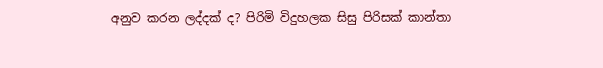අනුව කරන ලද්දක් ද? පිරිමි විදුහලක සිසු පිරිසක් කාන්තා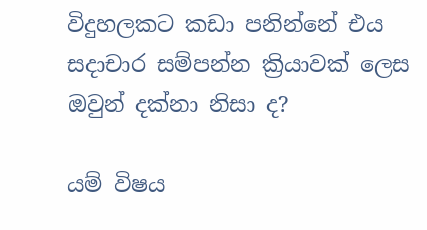විදුහලකට කඩා පනින්නේ එය සදාචාර සම්පන්න ක්‍රියාවක් ලෙස ඔවුන් දක්නා නිසා ද?

යම් විෂය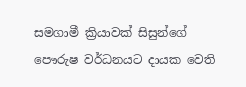සමගාමී ක්‍රියාවක් සිසුන්ගේ පෞරුෂ වර්ධනයට දායක වෙති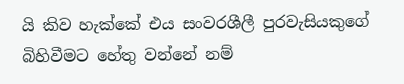යි කිව හැක්කේ එය සංවරශීලී පුරවැසියකුගේ බිහිවීමට හේතු වන්නේ නම්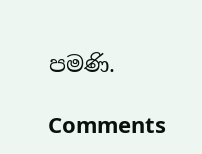පමණි.

Comments